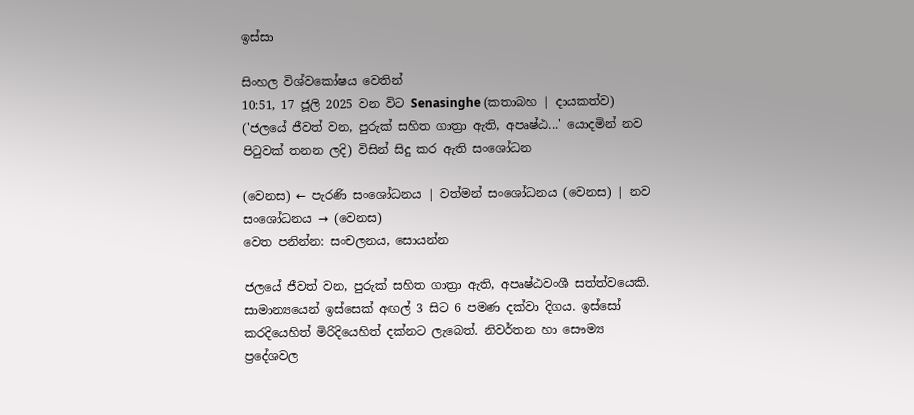ඉස්සා

සිංහල විශ්වකෝෂය වෙතින්
10:51, 17 ජූලි 2025 වන විට Senasinghe (කතාබහ | දායකත්ව) ('ජලයේ ජීවත් වන, පුරුක් සහිත ගාත්‍රා ඇති, අපෘෂ්ඨ...' යොදමින් නව පිටුවක් තනන ලදි) විසින් සිදු කර ඇති සංශෝධන

(වෙනස) ← පැරණි සංශෝධනය | වත්මන් සංශෝධනය (වෙනස) | නව සංශෝධනය → (වෙනස)
වෙත පනින්න: සංචලනය, සොයන්න

ජලයේ ජීවත් වන, පුරුක් සහිත ගාත්‍රා ඇති, අපෘෂ්ඨවංශී සත්ත්වයෙකි. සාමාන්‍යයෙන් ඉස්සෙක් අඟල් 3 සිට 6 පමණ දක්වා දිගය. ඉස්සෝ කරදියෙහිත් මිරිදියෙහිත් දක්නට ලැබෙත්. නිවර්තන හා සෞම්‍ය ප්‍රදේශවල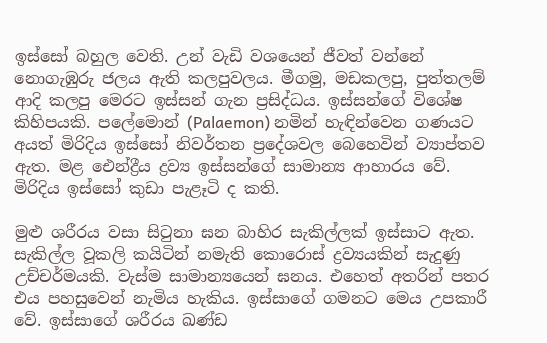ඉස්සෝ බහුල වෙති. උන් වැඩි වශයෙන් ජීවත් වන්නේ නොගැඹුරු ජලය ඇති කලපුවලය. මීගමු, මඩකලපු, පුත්තලම් ආදි කලපු මෙරට ඉස්සන් ගැන ප්‍රසිද්ධය. ඉස්සන්ගේ විශේෂ කිහිපයකි. පලේමොන් (Palaemon) නමින් හැඳින්වෙන ගණයට අයත් මිරිදිය ඉස්සෝ නිවර්තන ප්‍රදේශවල බෙහෙවින් ව්‍යාප්තව ඇත. මළ ඓන්ද්‍රීය ද්‍රව්‍ය ඉස්සන්ගේ සාමාන්‍ය ආහාරය වේ. මිරිදිය ඉස්සෝ කුඩා පැළෑටි ද කති.

මුළු ශරීරය වසා සිටුනා ඝන බාහිර සැකිල්ලක් ඉස්සාට ඇත. සැකිල්ල වූකලි කයිටින් නමැති කොරොස් ද්‍රව්‍යයකින් සැදුණු උච්චර්මයකි. වැස්ම සාමාන්‍යයෙන් ඝනය. එහෙත් අතරින් පතර එය පහසුවෙන් නැමිය හැකිය. ඉස්සාගේ ගමනට මෙය උපකාරී වේ. ඉස්සාගේ ශරීරය ඛණ්ඩ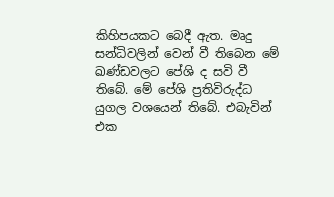කිහිපයකට බෙදී ඇත. මෘදු සන්ධිවලින් වෙන් වී තිබෙන මේ ඛණ්ඩවලට පේශි ද සවි වී තිබේ. මේ පේශි ප්‍රතිවිරුද්ධ යුගල වශයෙන් තිබේ. එබැවින් එක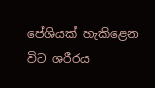පේශියක් හැකිළෙන විට ශරීරය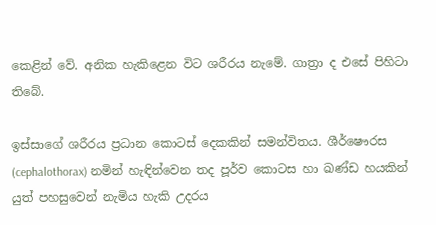කෙළින් වේ. අනික හැකිළෙන විට ශරීරය නැමේ. ගාත්‍රා ද එසේ පිහිටා තිබේ.

ඉස්සාගේ ශරීරය ප්‍රධාන කොටස් දෙකකින් සමන්විතය. ශීර්ෂෞරස (cephalothorax) නමින් හැඳින්වෙන තද පූර්ව කොටස හා ඛණ්ඩ හයකින් යුත් පහසුවෙන් නැමිය හැකි උදරය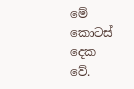මේ කොටස් දෙක වේ.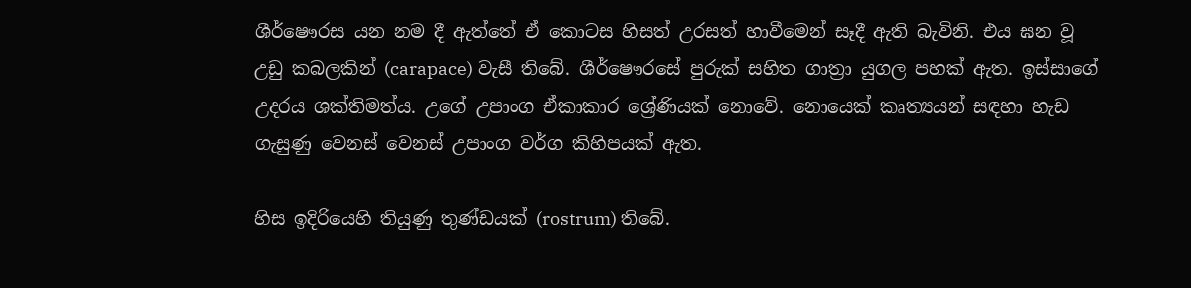ශීර්ෂෞරස යන නම දී ඇත්තේ ඒ කොටස හිසත් උරසත් හාවීමෙන් සෑදී ඇති බැවිනි. එය ඝන වූ උඩු කබලකින් (carapace) වැසී තිබේ. ශීර්ෂෞරසේ පුරුක් සහිත ගාත්‍රා යුගල පහක් ඇත. ඉස්සාගේ උදරය ශක්තිමත්ය. උගේ උපාංග ඒකාකාර ශ්‍රේණියක් නොවේ. නොයෙක් කෘත්‍යයන් සඳහා හැඩ ගැසුණු වෙනස් වෙනස් උපාංග වර්ග කිහිපයක් ඇත.

හිස ඉදිරියෙහි තියුණු තුණ්ඩයක් (rostrum) තිබේ.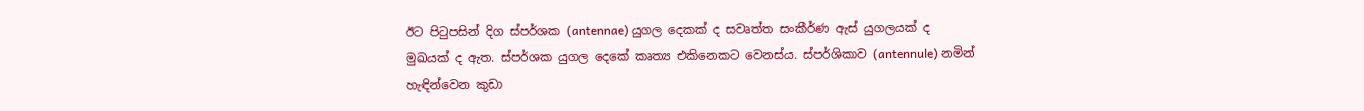ඊට පිටුපසින් දිග ස්පර්ශක (antennae) යුගල දෙකක් ද සවෘත්ත සංකීර්ණ ඇස් යුගලයක් ද මුඛයක් ද ඇත. ස්පර්ශක යුගල දෙකේ කෘත්‍ය එකිනෙකට වෙනස්ය. ස්පර්ශිකාව (antennule) නමින් හැඳින්වෙන කුඩා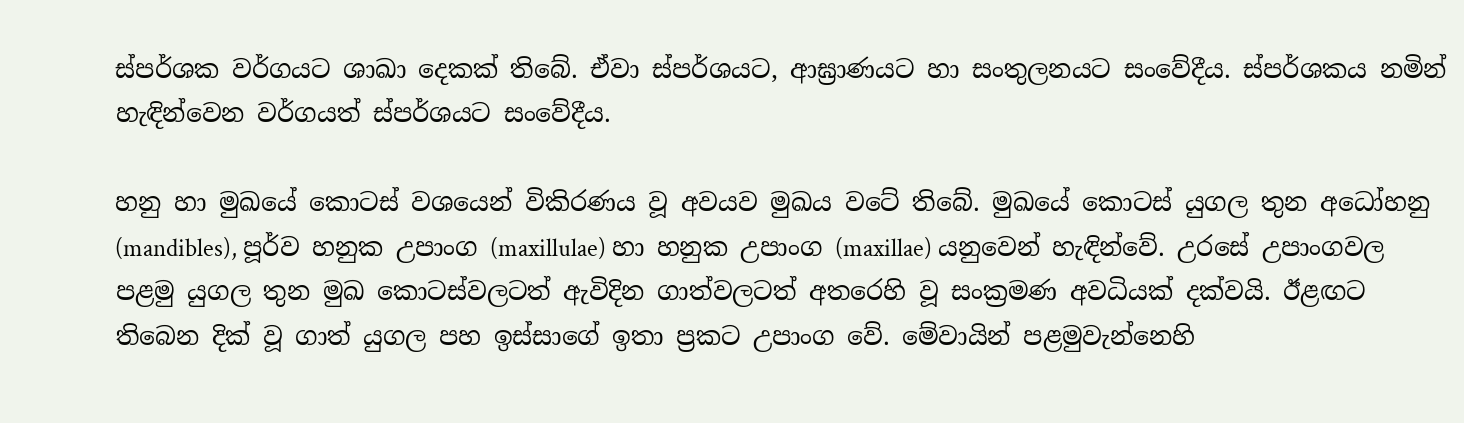ස්පර්ශක වර්ගයට ශාඛා දෙකක් තිබේ. ඒවා ස්පර්ශයට, ආඝ්‍රාණයට හා සංතුලනයට සංවේදීය. ස්පර්ශකය නමින් හැඳින්වෙන වර්ගයත් ස්පර්ශයට සංවේදීය.

හනු හා මුඛයේ කොටස් වශයෙන් විකිරණය වූ අවයව මුඛය වටේ තිබේ. මුඛයේ කොටස් යුගල තුන අධෝහනු (mandibles), පූර්ව හනුක උපාංග (maxillulae) හා හනුක උපාංග (maxillae) යනුවෙන් හැඳින්වේ. උරසේ උපාංගවල පළමු යුගල තුන මුඛ කොටස්වලටත් ඇවිදින ගාත්වලටත් අතරෙහි වූ සංක්‍රමණ අවධියක් දක්වයි. ඊළඟට තිබෙන දික් වූ ගාත් යුගල පහ ඉස්සාගේ ඉතා ප්‍රකට උපාංග වේ. මේවායින් පළමුවැන්නෙහි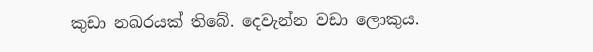කුඩා නඛරයක් තිබේ. දෙවැන්න වඩා ලොකුය.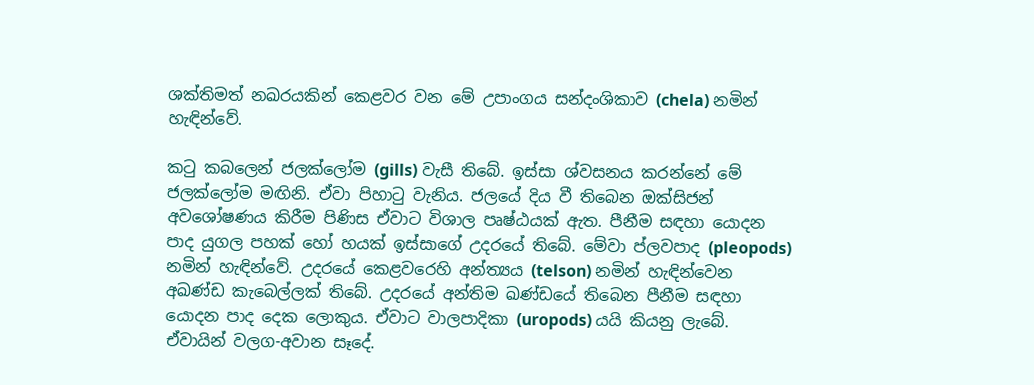ශක්තිමත් නඛරයකින් කෙළවර වන මේ උපාංගය සන්දංශිකාව (chela) නමින් හැඳින්වේ.

කටු කබලෙන් ජලක්ලෝම (gills) වැසී තිබේ. ඉස්සා ශ්වසනය කරන්නේ මේ ජලක්ලෝම මඟිනි. ඒවා පිහාටු වැනිය. ජලයේ දිය වී තිබෙන ඔක්සිජන් අවශෝෂණය කිරීම පිණිස ඒවාට විශාල පෘෂ්ඨයක් ඇත. පීනීම සඳහා යොදන පාද යුගල පහක් හෝ හයක් ඉස්සාගේ උදරයේ තිබේ. මේවා ප්ලවපාද (pleopods) නමින් හැඳින්වේ. උදරයේ කෙළවරෙහි අන්ත්‍යය (telson) නමින් හැඳින්වෙන අඛණ්ඩ කැබෙල්ලක් තිබේ. උදරයේ අන්තිම ඛණ්ඩයේ තිබෙන පීනීම සඳහා යොදන පාද දෙක ලොකුය. ඒවාට වාලපාදිකා (uropods) යයි කියනු ලැබේ. ඒවායින් වලග-අවාන සෑදේ.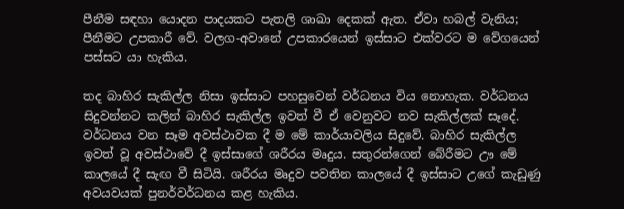පීනීම සඳහා යොදන පාදයකට පැතලි ශාඛා දෙකක් ඇත. ඒවා හබල් වැනිය; පීනීමට උපකාරී වේ. වලග-අවානේ උපකාරයෙන් ඉස්සාට එක්වරට ම වේගයෙන් පස්සට යා හැකිය.

තද බාහිර සැකිල්ල නිසා ඉස්සාට පහසුවෙන් වර්ධනය විය නොහැක. වර්ධනය සිදුවන්නට කලින් බාහිර සැකිල්ල ඉවත් වී ඒ වෙනුවට නව සැකිල්ලක් සෑදේ. වර්ධනය වන සෑම අවස්ථාවක දී ම මේ කාර්යාවලිය සිදුවේ. බාහිර සැකිල්ල ඉවත් වූ අවස්ථාවේ දී ඉස්සාගේ ශරීරය මෘදුය. සතුරන්ගෙන් බේරීමට ඌ මේ කාලයේ දී සැඟ වී සිටියි. ශරීරය මෘදුව පවතින කාලයේ දී ඉස්සාට උගේ කැඩුණු අවයවයක් පුනර්වර්ධනය කළ හැකිය.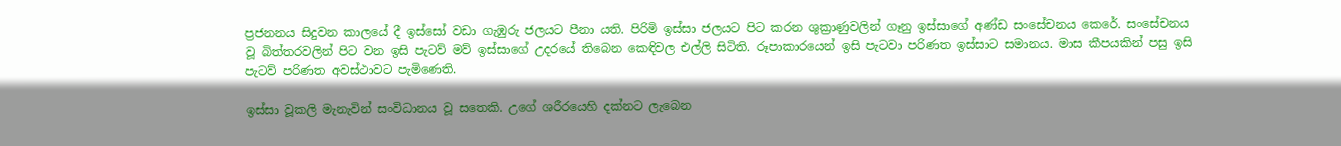ප්‍රජනනය සිදුවන කාලයේ දී ඉස්සෝ වඩා ගැඹුරු ජලයට පීනා යති. පිරිමි ඉස්සා ජලයට පිට කරන ශුක්‍රාණුවලින් ගෑනු ඉස්සාගේ අණ්ඩ සංසේචනය කෙරේ. සංසේචනය වූ බිත්තරවලින් පිට වන ඉසි පැටව් මව් ඉස්සාගේ උදරයේ තිබෙන කෙඳිවල එල්ලි සිටිති. රූපාකාරයෙන් ඉසි පැටවා පරිණත ඉස්සාට සමානය. මාස කීපයකින් පසු ඉසි පැටව් පරිණත අවස්ථාවට පැමිණෙති.

ඉස්සා වූකලි මැනැවින් සංවිධානය වූ සතෙකි. උගේ ශරීරයෙහි දක්නට ලැබෙන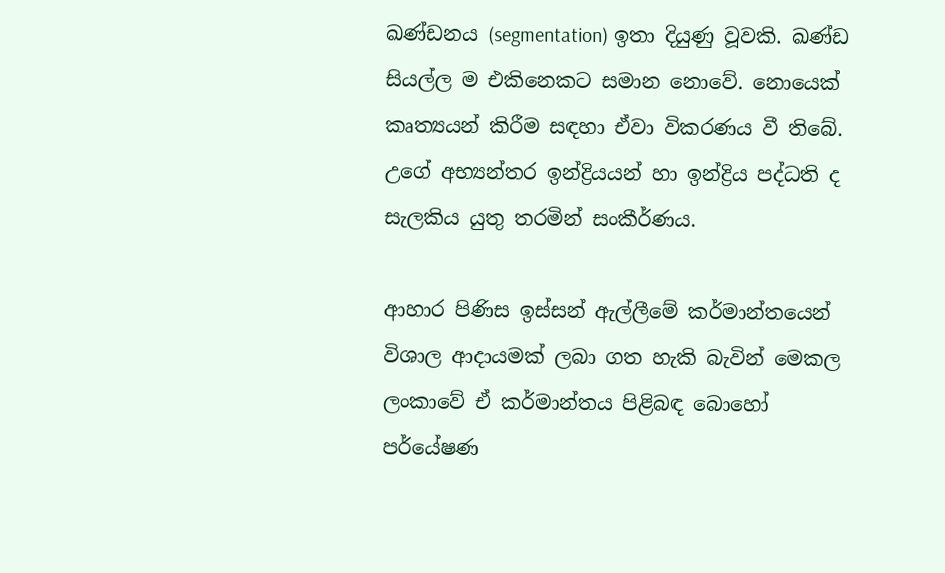ඛණ්ඩනය (segmentation) ඉතා දියුණු වූවකි. ඛණ්ඩ සියල්ල ම එකිනෙකට සමාන නොවේ. නොයෙක් කෘත්‍යයන් කිරීම සඳහා ඒවා විකරණය වී තිබේ. උගේ අභ්‍යන්තර ඉන්ද්‍රියයන් හා ඉන්ද්‍රිය පද්ධති ද සැලකිය යුතු තරමින් සංකීර්ණය.

ආහාර පිණිස ඉස්සන් ඇල්ලීමේ කර්මාන්තයෙන් විශාල ආදායමක් ලබා ගත හැකි බැවින් මෙකල ලංකාවේ ඒ කර්මාන්තය පිළිබඳ බොහෝ පර්යේෂණ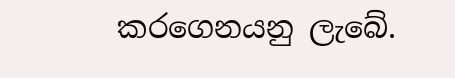කරගෙනයනු ලැබේ.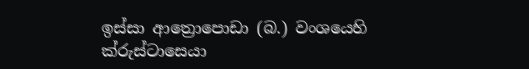ඉස්සා ආත්‍රොපොඩා (බ.) වංශයෙහි ක්රුස්ටාසෙයා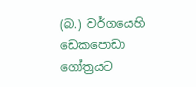(බ.) වර්ගයෙහි ඩෙකපොඩා ගෝත්‍රයට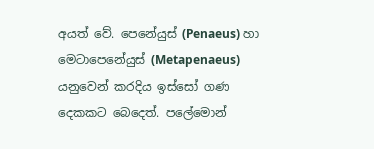අයත් වේ. පෙනේයුස් (Penaeus) හා මෙටාපෙනේයුස් (Metapenaeus) යනුවෙන් කරදිය ඉස්සෝ ගණ දෙකකට බෙදෙත්. පලේමොන්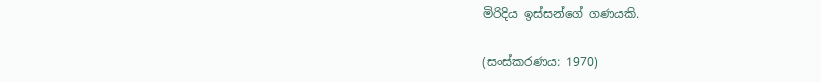මිරිදිය ඉස්සන්ගේ ගණයකි.

(සංස්කරණය: 1970)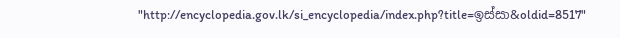"http://encyclopedia.gov.lk/si_encyclopedia/index.php?title=ඉස්සා&oldid=8517"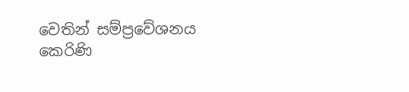වෙතින් සම්ප්‍රවේශනය කෙරිණි